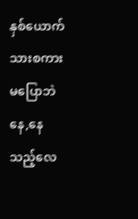နှစ်ယောက်သားစကားမပြောဘဲနေ,နေသည့်လေ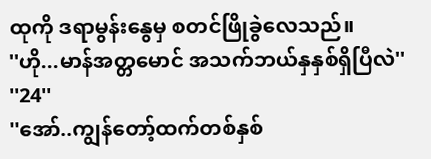ထုကို ဒရာမွန်းနွေမှ စတင်ဖြိုခွဲလေသည်။
''ဟို...မာန်အတ္တမောင် အသက်ဘယ်နှနှစ်ရှိပြီလဲ''
''24''
''အော်..ကျွန်တော့်ထက်တစ်နှစ်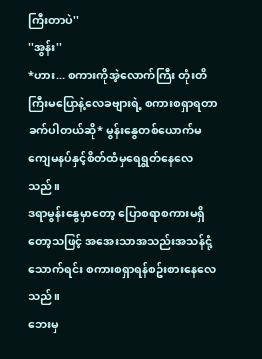ကြီးတာပဲ''
''အွန်း''
*ဟား... စကားကိုအဲ့လောက်ကြီး တုံးတိကြီးမပြောနဲ့လေခဗျားရဲ့ စကားစရှာရတာခက်ပါတယ်ဆို* မွန်းနွေတစ်ယောက်မကျေမနပ်နှင့်စိတ်ထံမှရေရွတ်နေလေသည်။
ဒရာမွန်းနွေမှာတော့ ပြောစရာစကားမရှိတော့သဖြင့် အအေးသာအသည်းအသန်ငုံ့သောက်ရင်း စကားစရှာရန်စဥ်းစားနေလေသည်။
ဘေးမှ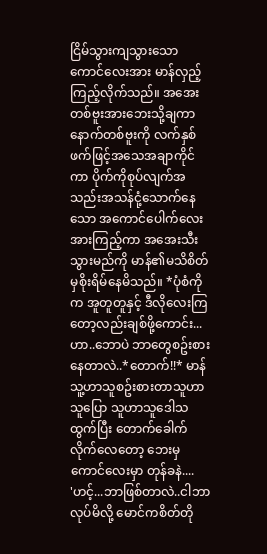ငြိမ်သွားကျသွားသောကောင်လေးအား မာန်လှည့်ကြည့်လိုက်သည်။ အအေးတစ်ဗူးအားဘေးသို့ချကာ နောက်တစ်ဗူးကို လက်နှစ်ဖက်ဖြင့်အသေအချာကိုင်ကာ ပိုက်ကိုစုပ်လျက်အသည်းအသန်ငုံ့သောက်နေသော အကောင်ပေါက်လေးအားကြည့်ကာ အအေးသီးသွားမည်ကို မာန်၏မသိစိတ်မှစိုးရိမ်နေမိသည်။ *ပုံစံကိုက အူတူတူနှင့် ဒီလိုလေးကြတော့လည်းချစ်ဖို့ကောင်း... ဟာ..ဘောပဲ ဘာတွေစဥ်းစားနေတာလဲ..*တောက်!!* မာန် သူ့ဟာသူစဥ်းစားတာသူဟာသူပြော သူဟာသူဒေါသထွက်ပြီး တောက်ခေါက်လိုက်လေတော့ ဘေးမှကောင်လေးမှာ တုန်ခနဲ....
'ဟင့်...ဘာဖြစ်တာလဲ..ငါဘာလုပ်မိလို့ မောင်ကစိတ်တို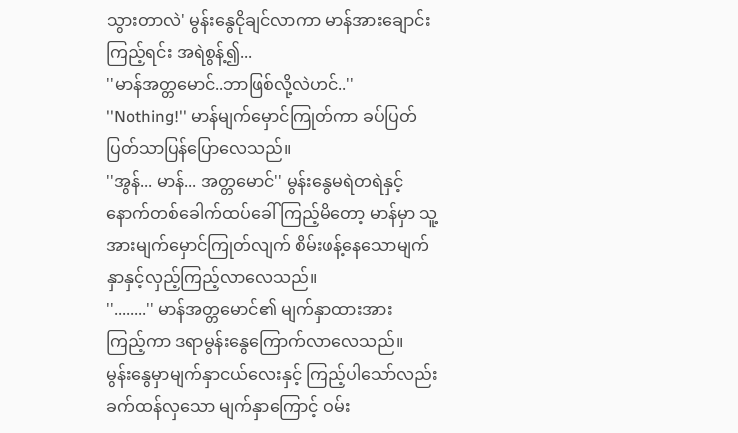သွားတာလဲ' မွန်းနွေငိုချင်လာကာ မာန်အားချောင်းကြည့်ရင်း အရဲစွန့်၍...
''မာန်အတ္တမောင်..ဘာဖြစ်လို့လဲဟင်..''
''Nothing!'' မာန်မျက်မှောင်ကြုတ်ကာ ခပ်ပြတ်ပြတ်သာပြန်ပြောလေသည်။
''အွန်... မာန်... အတ္တမောင်'' မွန်းနွေမရဲတရဲနှင့် နောက်တစ်ခေါက်ထပ်ခေါ်ကြည့်မိတော့ မာန်မှာ သူ့အားမျက်မှောင်ကြုတ်လျက် စိမ်းဖန့်နေသောမျက်နှာနှင့်လှည့်ကြည့်လာလေသည်။
''........'' မာန်အတ္တမောင်၏ မျက်နှာထားအား
ကြည့်ကာ ဒရာမွန်းနွေကြောက်လာလေသည်။
မွန်းနွေမှာမျက်နှာငယ်လေးနှင့် ကြည့်ပါသော်လည်း ခက်ထန်လှသော မျက်နှာကြောင့် ဝမ်း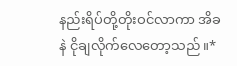နည်းရိပ်တို့တိုးဝင်လာကာ အိခနဲ ငိုချလိုက်လေတော့သည်။*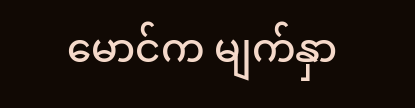မောင်က မျက်နှာ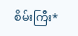စိမ်းကြီး*